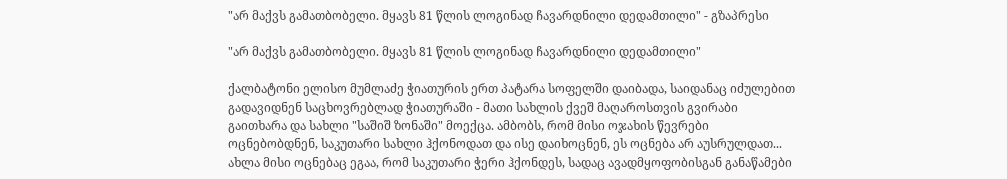"არ მაქვს გამათბობელი. მყავს 81 წლის ლოგინად ჩავარდნილი დედამთილი" - გზაპრესი

"არ მაქვს გამათბობელი. მყავს 81 წლის ლოგინად ჩავარდნილი დედამთილი"

ქალბატონი ელისო მუმლაძე ჭიათურის ერთ პატარა სოფელში დაიბადა, საიდანაც იძულებით გადავიდნენ საცხოვრებლად ჭიათურაში - მათი სახლის ქვეშ მაღაროსთვის გვირაბი გაითხარა და სახლი "საშიშ ზონაში" მოექცა. ამბობს, რომ მისი ოჯახის წევრები ოცნებობდნენ, საკუთარი სახლი ჰქონოდათ და ისე დაიხოცნენ, ეს ოცნება არ აუსრულდათ... ახლა მისი ოცნებაც ეგაა, რომ საკუთარი ჭერი ჰქონდეს, სადაც ავადმყოფობისგან განაწამები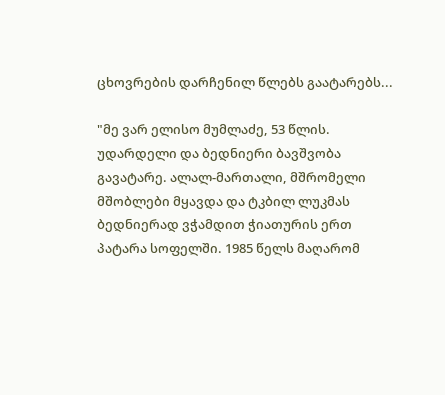ცხოვრების დარჩენილ წლებს გაატარებს...

"მე ვარ ელისო მუმლაძე, 53 წლის. უდარდელი და ბედნიერი ბავშვობა გავატარე. ალალ-მართალი, მშრომელი მშობლები მყავდა და ტკბილ ლუკმას ბედნიერად ვჭამდით ჭიათურის ერთ პატარა სოფელში. 1985 წელს მაღარომ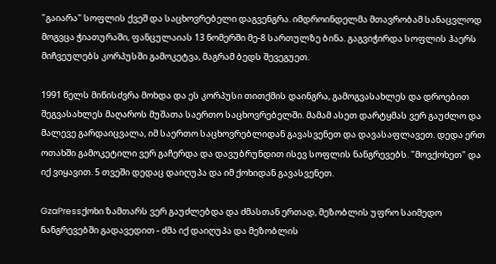"გაიარა" სოფლის ქვეშ და საცხოვრებელი დაგვენგრა. იმდროინდელმა მთავრობამ სანაცვლოდ მოგვცა ჭიათურაში, ფანცულაიას 13 ნომერში მე-8 სართულზე ბინა. გაგვიჭირდა სოფლის ჰაერს მიჩვეულებს კორპუსში გამოკეტვა, მაგრამ ბედს შევეგუეთ.

1991 წელს მიწისძვრა მოხდა და ეს კორპუსი თითქმის დაინგრა, გამოგვასახლეს და დროებით შეგვასახლეს მაღაროს მუშათა საერთო საცხოვრებელში. მამამ ასეთ დარტყმას ვერ გაუძლო და მალევე გარდაიცვალა, იმ საერთო საცხოვრებლიდან გავასვენეთ და დავასაფლავეთ. დედა ერთ ოთახში გამოკეტილი ვერ გაჩერდა და დავუბრუნდით ისევ სოფლის ნანგრევებს. "მოვქოხეთ" და იქ ვიყავით. 5 თვეში დედაც დაიღუპა და იმ ქოხიდან გავასვენეთ.

GzaPressქოხი ზამთარს ვერ გაუძლებდა და ძმასთან ერთად, მეზობლის უფრო საიმედო ნანგრევებში გადავედით - ძმა იქ დაიღუპა და მეზობლის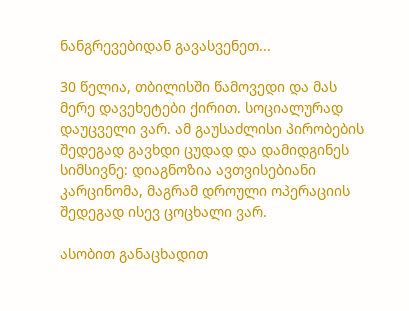ნანგრევებიდან გავასვენეთ...

30 წელია, თბილისში წამოვედი და მას მერე დავეხეტები ქირით. სოციალურად დაუცველი ვარ. ამ გაუსაძლისი პირობების შედეგად გავხდი ცუდად და დამიდგინეს სიმსივნე: დიაგნოზია ავთვისებიანი კარცინომა, მაგრამ დროული ოპერაციის შედეგად ისევ ცოცხალი ვარ.

ასობით განაცხადით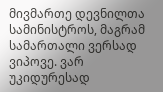მივმართე დევნილთა სამინისტროს, მაგრამ სამართალი ვერსად ვიპოვე. ვარ უკიდურესად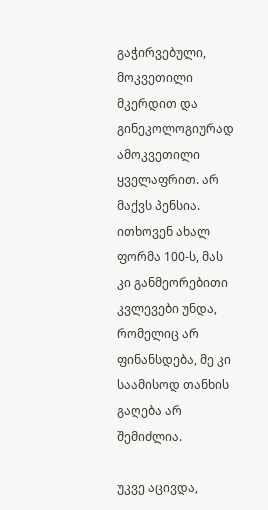გაჭირვებული, მოკვეთილი მკერდით და გინეკოლოგიურად ამოკვეთილი ყველაფრით. არ მაქვს პენსია. ითხოვენ ახალ ფორმა 100-ს, მას კი განმეორებითი კვლევები უნდა, რომელიც არ ფინანსდება, მე კი საამისოდ თანხის გაღება არ შემიძლია.

უკვე აცივდა,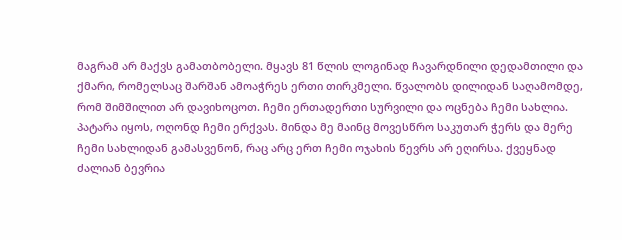მაგრამ არ მაქვს გამათბობელი. მყავს 81 წლის ლოგინად ჩავარდნილი დედამთილი და ქმარი, რომელსაც შარშან ამოაჭრეს ერთი თირკმელი. წვალობს დილიდან საღამომდე, რომ შიმშილით არ დავიხოცოთ. ჩემი ერთადერთი სურვილი და ოცნება ჩემი სახლია. პატარა იყოს, ოღონდ ჩემი ერქვას. მინდა მე მაინც მოვესწრო საკუთარ ჭერს და მერე ჩემი სახლიდან გამასვენონ, რაც არც ერთ ჩემი ოჯახის წევრს არ ეღირსა. ქვეყნად ძალიან ბევრია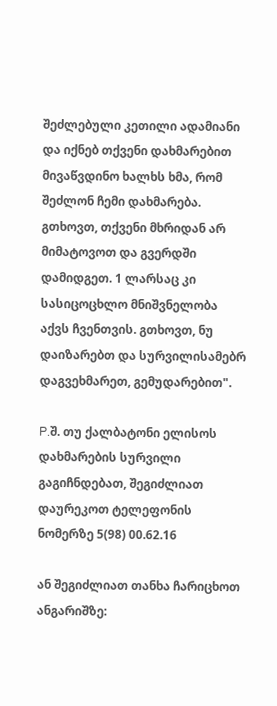შეძლებული კეთილი ადამიანი და იქნებ თქვენი დახმარებით მივაწვდინო ხალხს ხმა, რომ შეძლონ ჩემი დახმარება. გთხოვთ, თქვენი მხრიდან არ მიმატოვოთ და გვერდში დამიდგეთ. 1 ლარსაც კი სასიცოცხლო მნიშვნელობა აქვს ჩვენთვის. გთხოვთ, ნუ დაიზარებთ და სურვილისამებრ დაგვეხმარეთ, გემუდარებით".

P.შ. თუ ქალბატონი ელისოს დახმარების სურვილი გაგიჩნდებათ, შეგიძლიათ დაურეკოთ ტელეფონის ნომერზე 5(98) 00.62.16

ან შეგიძლიათ თანხა ჩარიცხოთ ანგარიშზე: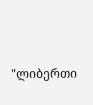"ლიბერთი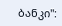ბანკი":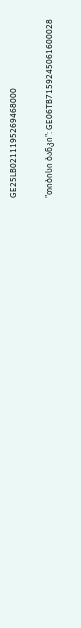GE25LB0211195269468000

"თიბისი ბანკი": GE06TB7159245061600028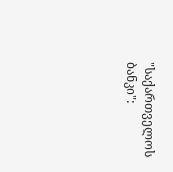"საქართველოს ბანკი":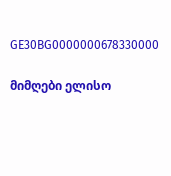GE30BG0000000678330000

მიმღები ელისო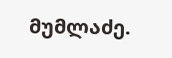მუმლაძე.